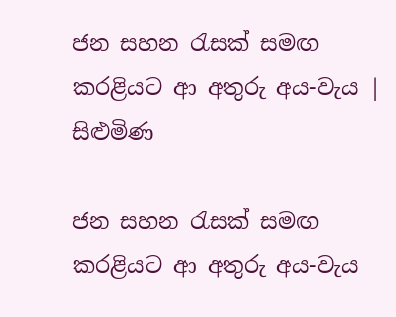ජන සහන රැසක් සමඟ කරළියට ආ අතුරු අය-වැය | සිළුමිණ

ජන සහන රැසක් සමඟ කරළියට ආ අතුරු අය-වැය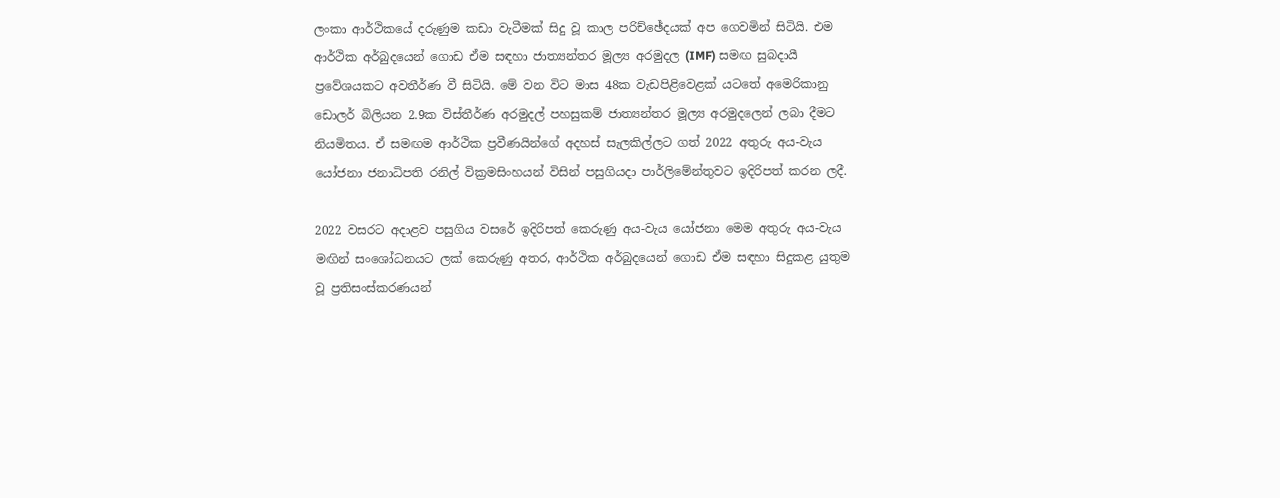ලංකා ආර්ථිකයේ දරුණුම කඩා වැටීමක් සිදු වූ කාල පරිච්ඡේදයක් අප ගෙවමින් සිටියි. එම ආර්ථික අර්බුදයෙන් ගොඩ ඒම සඳහා ජාත්‍යන්තර මූල්‍ය අරමුදල (IMF) සමඟ සුබදායී ප්‍රවේශයකට අවතීර්ණ වී සිටියි. මේ වන විට මාස 48ක වැඩපිළිවෙළක් යටතේ අමෙරිකානු ඩොලර් බිලියන 2.9ක විස්තීර්ණ අරමුදල් පහසුකම් ජාත්‍යන්තර මූල්‍ය අරමුදලෙන් ලබා දීමට නියමිතය. ඒ සමඟම ආර්ථික ප්‍රවීණයින්ගේ අදහස් සැලකිල්ලට ගත් 2022 අතුරු අය-වැය යෝජනා ජනාධිපති රනිල් වික්‍රමසිංහයන් විසින් පසුගියදා පාර්ලිමේන්තුවට ඉදිරිපත් කරන ලදී.

2022 වසරට අදාළව පසුගිය වසරේ ඉදිරිපත් කෙරුණු අය-වැය යෝජනා මෙම අතුරු අය-වැය මඟින් සංශෝධනයට ලක් කෙරුණු අතර, ආර්ථික අර්බුදයෙන් ගොඩ ඒම සඳහා සිදුකළ යුතුම වූ ප්‍රතිසංස්කරණයන්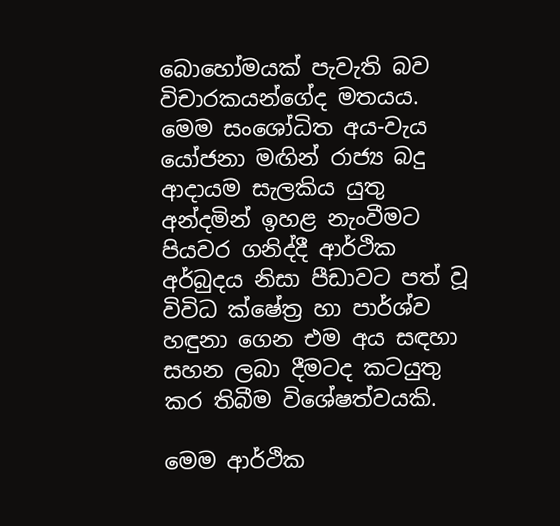බොහෝමයක් පැවැති බව විචාරකයන්ගේද මතයය. මෙම සංශෝධිත අය-වැය යෝජනා මඟින් රාජ්‍ය බදු ආදායම සැලකිය යුතු අන්දමින් ඉහළ නැංවීමට පියවර ගනිද්දී ආර්ථික අර්බුදය නිසා පීඩාවට පත් වූ විවිධ ක්ෂේත්‍ර හා පාර්ශ්ව හඳුනා ගෙන එම අය සඳහා සහන ලබා දීමටද කටයුතු කර තිබීම විශේෂත්වයකි.

මෙම ආර්ථික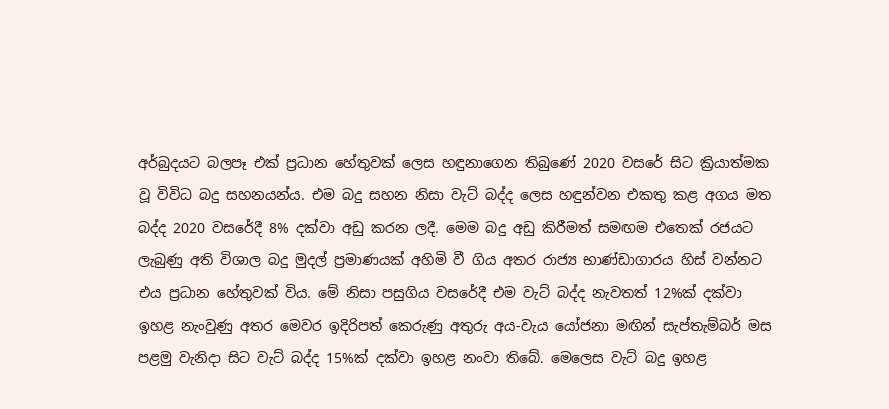අර්බුදයට බලපෑ එක් ප්‍රධාන හේතුවක් ලෙස හඳුනාගෙන තිබුණේ 2020 වසරේ සිට ක්‍රියාත්මක වූ විවිධ බදු සහනයන්ය. එම බදු සහන නිසා වැට් බද්ද ලෙස හඳුන්වන එකතු කළ අගය මත බද්ද 2020 වසරේදී 8% දක්වා අඩු කරන ලදී. මෙම බදු අඩු කිරීමත් සමඟම එතෙක් රජයට ලැබුණු අති විශාල බදු මුදල් ප්‍රමාණයක් අහිමි වී ගිය අතර රාජ්‍ය භාණ්ඩාගාරය හිස් වන්නට එය ප්‍රධාන හේතුවක් විය. මේ නිසා පසුගිය වසරේදී එම වැට් බද්ද නැවතත් 12%ක් දක්වා ඉහළ නැංවුණු අතර මෙවර ඉදිරිපත් කෙරුණු අතුරු අය-වැය යෝජනා මඟින් සැප්තැම්බර් මස පළමු වැනිදා සිට වැට් බද්ද 15%ක් දක්වා ඉහළ නංවා තිබේ. මෙලෙස වැට් බදු ඉහළ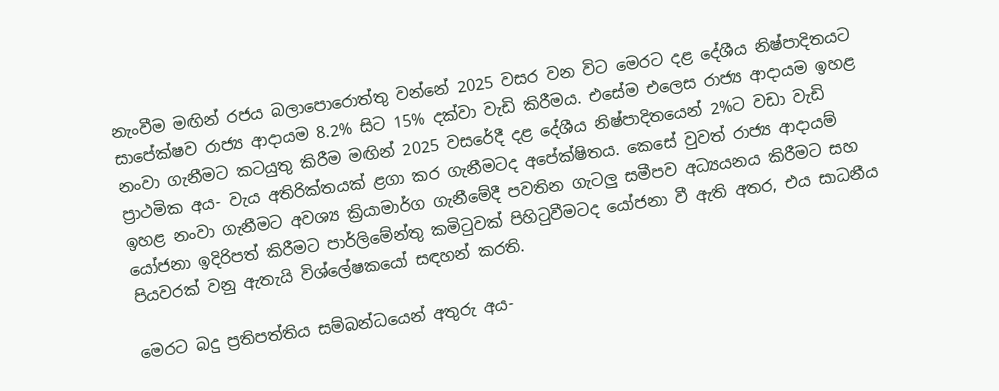නැංවීම මඟින් රජය බලාපොරොත්තු වන්නේ 2025 වසර වන විට මෙරට දළ දේශීය නිෂ්පාදිතයට සාපේක්ෂව රාජ්‍ය ආදායම 8.2% සිට 15% දක්වා වැඩි කිරීමය. එසේම එලෙස රාජ්‍ය ආදායම ඉහළ නංවා ගැනීමට කටයුතු කිරීම මඟින් 2025 වසරේදී දළ දේශීය නිෂ්පාදිතයෙන් 2%ට වඩා වැඩි ප්‍රාථමික අය- වැය අතිරික්තයක් ළගා කර ගැනීමටද අපේක්ෂිතය. කෙසේ වුවත් රාජ්‍ය ආදායම් ඉහළ නංවා ගැනීමට අවශ්‍ය ක්‍රියාමාර්ග ගැනීමේදී පවතින ගැටලු සමීපව අධ්‍යයනය කිරීමට සහ යෝජනා ඉදිරිපත් කිරීමට පාර්ලිමේන්තු කමිටුවක් පිහිටුවීමටද යෝජනා වී ඇති අතර, එය සාධනීය පියවරක් වනු ඇතැයි විශ්ලේෂකයෝ සඳහන් කරති.

මෙරට බදු ප්‍රතිපත්තිය සම්බන්ධයෙන් අතුරු අය-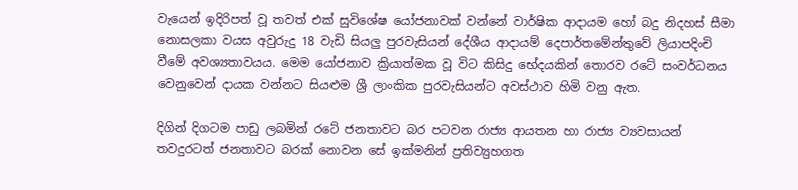වැයෙන් ඉදිරිපත් වූ තවත් එක් සුවිශේෂ යෝජනාවක් වන්නේ වාර්ෂික ආදායම හෝ බදු නිදහස් සීමා නොසලකා වයස අවුරුදු 18 වැඩි සියලු පුරවැසියන් දේශීය ආදායම් දෙපාර්තමේන්තුවේ ලියාපදිංචි වීමේ අවශ්‍යතාවයය. මෙම යෝජනාව ක්‍රියාත්මක වූ විට කිසිදු භේදයකින් තොරව රටේ සංවර්ධනය වෙනුවෙන් දායක වන්නට සියළුම ශ්‍රී ලාංකික පුරවැසියන්ට අවස්ථාව හිමි වනු ඇත.

දිගින් දිගටම පාඩු ලබමින් රටේ ජනතාවට බර පටවන රාජ්‍ය ආයතන හා රාජ්‍ය ව්‍යවසායන් තවදුරටත් ජනතාවට බරක් නොවන සේ ඉක්මනින් ප්‍රතිව්‍යුහගත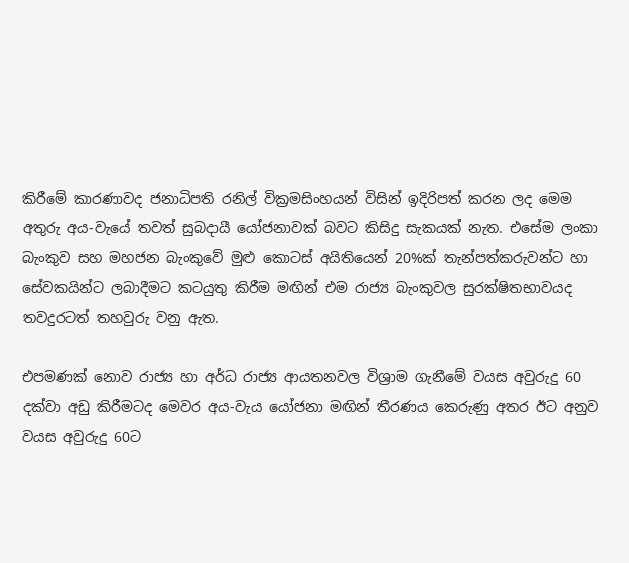කිරීමේ කාරණාවද ජනාධිපති රනිල් වික්‍රමසිංහයන් විසින් ඉදිරිපත් කරන ලද මෙම අතුරු අය-වැයේ තවත් සුබදායී යෝජනාවක් බවට කිසිදු සැකයක් නැත. එසේම ලංකා බැංකුව සහ මහජන බැංකුවේ මුළු කොටස් අයිතියෙන් 20%ක් තැන්පත්කරුවන්ට හා සේවකයින්ට ලබාදීමට කටයුතු කිරීම මඟින් එම රාජ්‍ය බැංකුවල සුරක්ෂිතභාවයද තවදුරටත් තහවුරු වනු ඇත.

එපමණක් නොව රාජ්‍ය හා අර්ධ රාජ්‍ය ආයතනවල විශ්‍රාම ගැනීමේ වයස අවුරුදු 60 දක්වා අඩු කිරීමටද මෙවර අය-වැය යෝජනා මඟින් තීරණය කෙරුණු අතර ඊට අනුව වයස අවුරුදු 60ට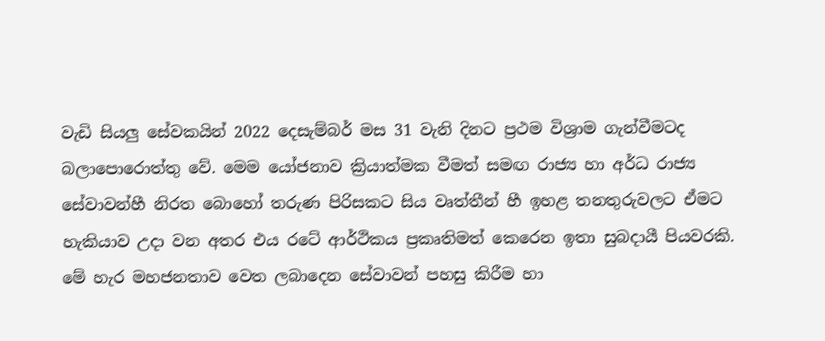වැඩි සියලු සේවකයින් 2022 දෙසැම්බර් මස 31 වැනි දිනට ප්‍රථම විශ්‍රාම ගැන්වීමටද බලාපොරොත්තු වේ. මෙම යෝජනාව ක්‍රියාත්මක වීමත් සමඟ රාජ්‍ය හා අර්ධ රාජ්‍ය සේවාවන්හී නිරත බොහෝ තරුණ පිරිසකට සිය වෘත්තීන් හී ඉහළ තනතුරුවලට ඒමට හැකියාව උදා වන අතර එය රටේ ආර්ථිකය ප්‍රකෘතිමත් කෙරෙන ඉතා සුබදායී පියවරකි. මේ හැර මහජනතාව වෙත ලබාදෙන සේවාවන් පහසු කිරීම හා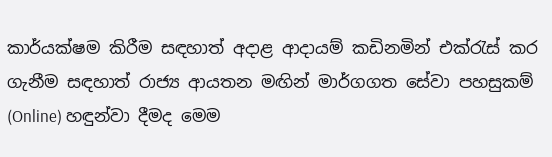කාර්යක්ෂම කිරීම සඳහාත් අදාළ ආදායම් කඩිනමින් එක්රැස් කර ගැනීම සඳහාත් රාජ්‍ය ආයතන මඟින් මාර්ගගත සේවා පහසුකම් (Online) හඳුන්වා දීමද මෙම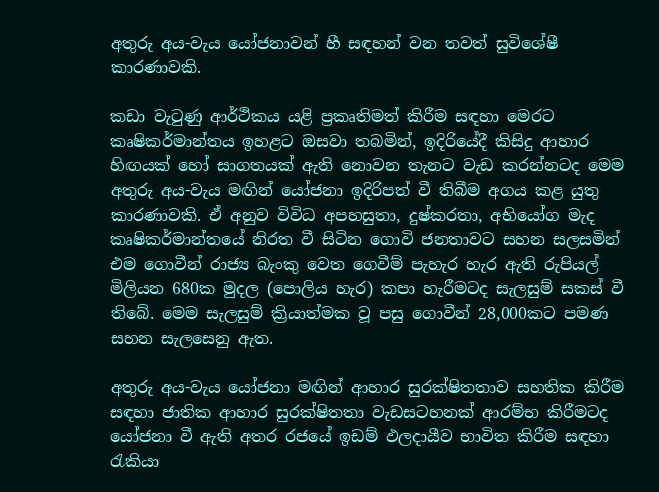අතුරු අය-වැය යෝජනාවන් හී සඳහන් වන තවත් සුවිශේෂී කාරණාවකි.

කඩා වැටුණු ආර්ථිකය යළි ප්‍රකෘතිමත් කිරීම සඳහා මෙරට කෘෂිකර්මාන්තය ඉහළට ඔසවා තබමින්, ඉදිරියේදී කිසිදු ආහාර හිඟයක් හෝ සාගතයක් ඇති නොවන තැනට වැඩ කරන්නටද මෙම අතුරු අය-වැය මඟින් යෝජනා ඉදිරිපත් වී තිබීම අගය කළ යුතු කාරණාවකි. ඒ අනුව විවිධ අපහසුතා, දුෂ්කරතා, අභියෝග මැද කෘෂිකර්මාන්තයේ නිරත වී සිටින ගොවි ජනතාවට සහන සලසමින් එම ගොවීන් රාජ්‍ය බැංකු වෙත ගෙවීම් පැහැර හැර ඇති රුපියල් මිලියන 680ක මුදල (පොලිය හැර) කපා හැරීමටද සැලසුම් සකස් වී තිබේ. මෙම සැලසුම් ක්‍රියාත්මක වූ පසු ගොවීන් 28,000කට පමණ සහන සැලසෙනු ඇත.

අතුරු අය-වැය යෝජනා මඟින් ආහාර සුරක්ෂිතතාව සහතික කිරීම සඳහා ජාතික ආහාර සුරක්ෂිතතා වැඩසටහනක් ආරම්භ කිරීමටද යෝජනා වී ඇති අතර රජයේ ඉඩම් ඵලදායීව භාවිත කිරීම සඳහා රැකියා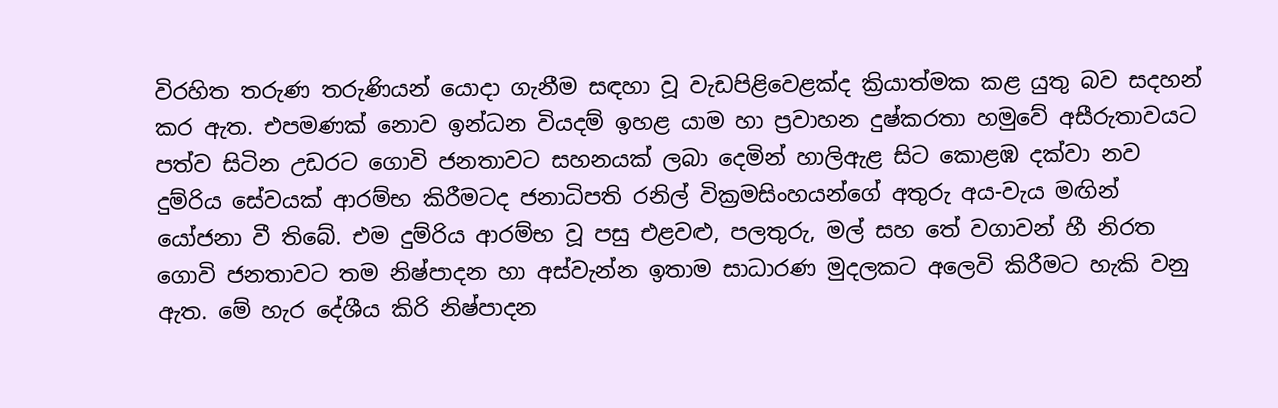විරහිත තරුණ තරුණියන් යොදා ගැනීම සඳහා වූ වැඩපිළිවෙළක්ද ක්‍රියාත්මක කළ යුතු බව සදහන් කර ඇත. එපමණක් නොව ඉන්ධන වියදම් ඉහළ යාම හා ප්‍රවාහන දුෂ්කරතා හමුවේ අසීරුතාවයට පත්ව සිටින උඩරට ගොවි ජනතාවට සහනයක් ලබා දෙමින් හාලිඇළ සිට කොළඹ දක්වා නව දුම්රිය සේවයක් ආරම්භ කිරීමටද ජනාධිපති රනිල් වික්‍රමසිංහයන්ගේ අතුරු අය-වැය මඟින් යෝජනා වී තිබේ. එම දුම්රිය ආරම්භ වූ පසු එළවළු, පලතුරු, මල් සහ තේ වගාවන් හී නිරත ගොවි ජනතාවට තම නිෂ්පාදන හා අස්වැන්න ඉතාම සාධාරණ මුදලකට අලෙවි කිරීමට හැකි වනු ඇත. මේ හැර දේශීය කිරි නිෂ්පාදන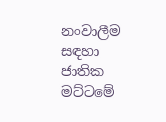නංවාලීම සඳහා ජාතික මට්ටමේ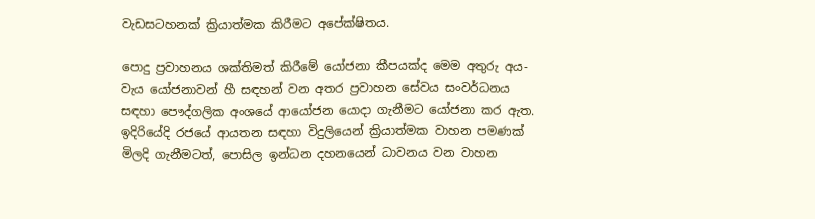වැඩසටහනක් ක්‍රියාත්මක කිරීමට අපේක්ෂිතය.

පොදු ප්‍රවාහනය ශක්තිමත් කිරීමේ යෝජනා කීපයක්ද මෙම අතුරු අය-වැය යෝජනාවන් හී සඳහන් වන අතර ප්‍රවාහන සේවය සංවර්ධනය සඳහා පෞද්ගලික අංශයේ ආයෝජන යොදා ගැනීමට යෝජනා කර ඇත. ඉදිරියේදි රජයේ ආයතන සඳහා විදුලියෙන් ක්‍රියාත්මක වාහන පමණක් මිලදි ගැනීමටත්, පොසිල ඉන්ධන දහනයෙන් ධාවනය වන වාහන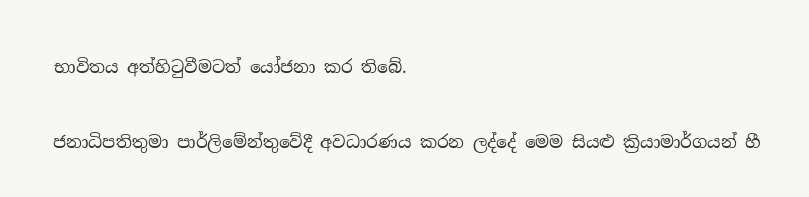භාවිතය අත්හිටුවීමටත් යෝජනා කර තිබේ.

ජනාධිපතිතුමා පාර්ලිමේන්තුවේදී අවධාරණය කරන ලද්දේ මෙම සියළු ක්‍රියාමාර්ගයන් හී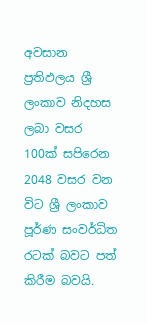අවසාන ප්‍රතිඵලය ශ්‍රී ලංකාව නිදහස ලබා වසර 100ක් සපිරෙන 2048 වසර වන විට ශ්‍රී ලංකාව පූර්ණ සංවර්ධිත රටක් බවට පත් කිරීම බවයි.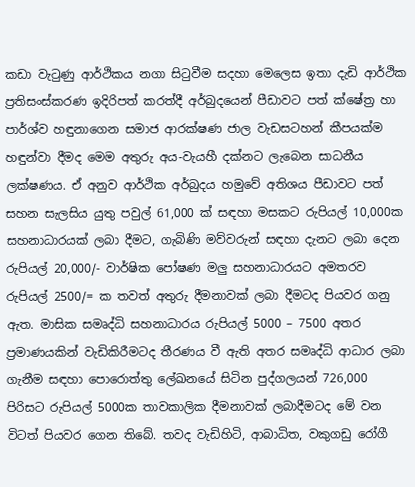කඩා වැටුණු ආර්ථිකය නගා සිටුවීම සදහා මෙලෙස ඉතා දැඩි ආර්ථික ප්‍රතිසංස්කරණ ඉදිරිපත් කරත්දී අර්බුදයෙන් පීඩාවට පත් ක්ෂේත්‍ර හා පාර්ශ්ව හඳුනාගෙන සමාජ ආරක්ෂණ ජාල වැඩසටහන් කීපයක්ම හඳුන්වා දීමද මෙම අතුරු අය-වැයහී දක්නට ලැබෙන සාධනීය ලක්ෂණය. ඒ අනුව ආර්ථික අර්බුදය හමුවේ අතිශය පීඩාවට පත් සහන සැලසිය යුතු පවුල් 61,000 ක් සඳහා මසකට රුපියල් 10,000ක සහනාධාරයක් ලබා දීමට, ගැබිණි මව්වරුන් සඳහා දැනට ලබා දෙන රුපියල් 20,000/- වාර්ෂික පෝෂණ මලු සහනාධාරයට අමතරව රුපියල් 2500/= ක තවත් අතුරු දීමනාවක් ලබා දීමටද පියවර ගනු ඇත. මාසික සමෘද්ධි සහනාධාරය රුපියල් 5000 – 7500 අතර ප්‍රමාණයකින් වැඩිකිරීමටද තීරණය වී ඇති අතර සමෘද්ධි ආධාර ලබා ගැනීම සඳහා පොරොත්තු ලේඛනයේ සිටින පුද්ගලයන් 726,000 පිරිසට රුපියල් 5000ක තාවකාලික දීමනාවක් ලබාදීමටද මේ වන විටත් පියවර ගෙන තිබේ. තවද වැඩිහිටි, ආබාධිත, වකුගඩු රෝගී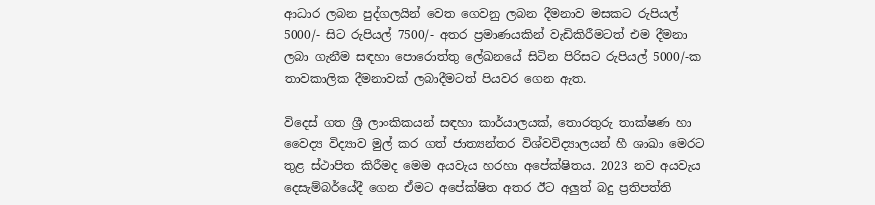ආධාර ලබන පුද්ගලයින් වෙත ගෙවනු ලබන දීමනාව මසකට රුපියල් 5000/- සිට රුපියල් 7500/- අතර ප්‍රමාණයකින් වැඩිකිරීමටත් එම දීමනා ලබා ගැනීම සඳහා පොරොත්තු ලේඛනයේ සිටින පිරිසට රුපියල් 5000/-ක තාවකාලික දීමනාවක් ලබාදීමටත් පියවර ගෙන ඇත.

විදෙස් ගත ශ්‍රී ලාංකිකයන් සඳහා කාර්යාලයක්, තොරතුරු තාක්ෂණ හා වෛද්‍ය විද්‍යාව මුල් කර ගත් ජාත්‍යන්තර විශ්වවිද්‍යාලයන් හී ශාඛා මෙරට තුළ ස්ථාපිත කිරීමද මෙම අයවැය හරහා අපේක්ෂිතය. 2023 නව අයවැය දෙසැම්බර්යේදී ගෙන ඒමට අපේක්ෂිත අතර ඊට අලුත් බදු ප්‍රතිපත්ති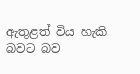ඇතුළත් විය හැකි බවට බව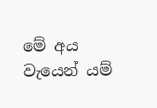මේ අය වැයෙන් යම්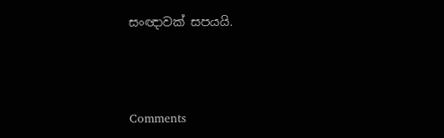සංඥාවක් සපයයි.



Comments